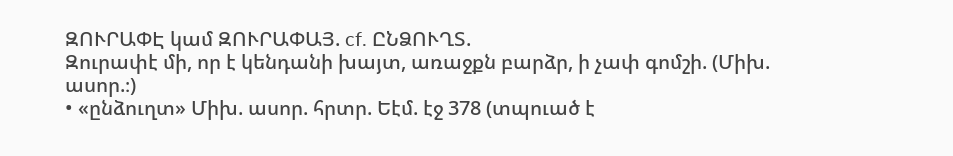ԶՈՒՐԱՓԷ կամ ԶՈՒՐԱՓԱՅ. cf. ԸՆՁՈՒՂՏ.
Զուրափէ մի, որ է կենդանի խայտ, առաջքն բարձր, ի չափ գոմշի. (Միխ. ասոր.։)
• «ընձուղտ» Միխ. ասոր. հրտր. Եէմ. էջ 378 (տպուած է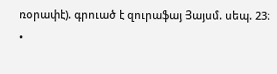ռօրափէ). գրուած է զուրաֆայ Յայսմ. սեպ. 23։
•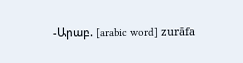-Արաբ. [arabic word] zurāfa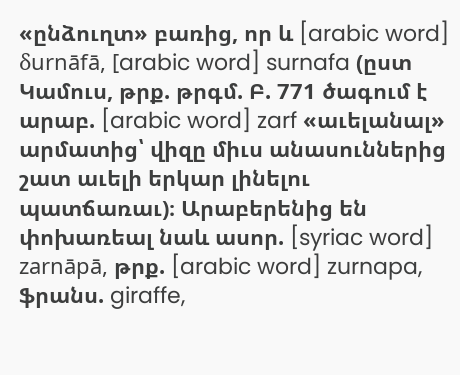«ընձուղտ» բառից, որ և [arabic word] δurnāfā, [arabic word] surnafa (ըստ Կամուս, թրք. թրգմ. Բ. 771 ծագում է արաբ. [arabic word] zarf «աւելանալ» արմատից՝ վիզը միւս անասուններից շատ աւելի երկար լինելու պատճառաւ)։ Արաբերենից են փոխառեալ նաև ասոր. [syriac word] zarnāpā, թրք. [arabic word] zurnapa, ֆրանս. giraffe,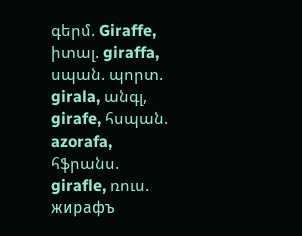գերմ. Giraffe, իտալ. giraffa, սպան. պորտ. girala, անգլ, girafe, հսպան. azorafa, հֆրանս. girafle, ռուս. жирафъ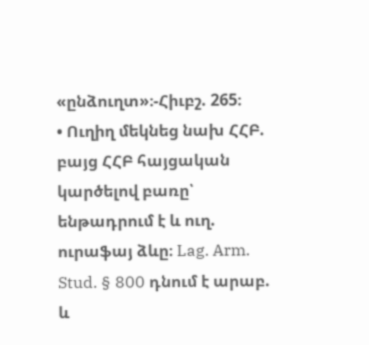«ընձուղտ»։-Հիւբշ. 265։
• Ուղիղ մեկնեց նախ ՀՀԲ. բայց ՀՀԲ հայցական կարծելով բառը՝ ենթադրում է և ուղ. ուրաֆայ ձևը։ Lag. Arm. Stud. § 800 դնում է արաբ. և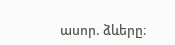ասոր. ձևերը։